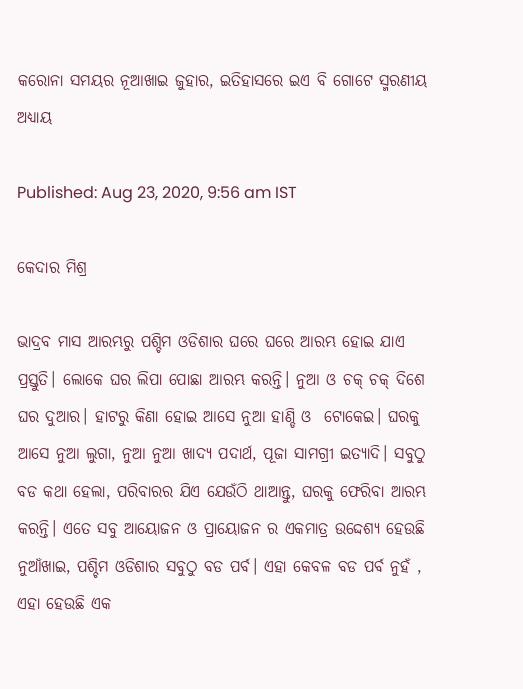କରୋନା ସମୟର ନୂଆଖାଇ ଜୁହାର, ଇତିହାସରେ ଇଏ ବି ଗୋଟେ ସ୍ମରଣୀୟ ଅଧ୍ୟାୟ

Published: Aug 23, 2020, 9:56 am IST

କେଦାର ମିଶ୍ର

ଭାଦ୍ରବ ମାସ ଆରମ୍ଭରୁ ପଶ୍ଚିମ ଓଡିଶାର ଘରେ ଘରେ ଆରମ୍ଭ ହୋଇ ଯାଏ ପ୍ରସ୍ତୁତି। ଲୋକେ ଘର ଲିପା ପୋଛା ଆରମ୍ଭ କରନ୍ତି। ନୁଆ ଓ ଚକ୍ ଚକ୍ ଦିଶେ ଘର ଦୁଆର। ହାଟରୁ କିଣା ହୋଇ ଆସେ ନୁଆ ହାଣ୍ଡି ଓ  ଟୋକେଇ। ଘରକୁ ଆସେ ନୁଆ ଲୁଗା, ନୁଆ ନୁଆ ଖାଦ୍ୟ ପଦାର୍ଥ, ପୂଜା ସାମଗ୍ରୀ ଇତ୍ୟାଦି। ସବୁଠୁ ବଡ କଥା ହେଲା, ପରିବାରର ଯିଏ ଯେଉଁଠି ଥାଆନ୍ତୁ, ଘରକୁ ଫେରିବା ଆରମ୍ଭ କରନ୍ତି। ଏତେ ସବୁ ଆୟୋଜନ ଓ ପ୍ରାୟୋଜନ ର ଏକମାତ୍ର ଉଦ୍ଦେଶ୍ୟ ହେଉଛି ନୁଆଁଖାଇ, ପଶ୍ଚିମ ଓଡିଶାର ସବୁଠୁ ବଡ ପର୍ବ। ଏହା କେବଳ ବଡ ପର୍ବ ନୁହଁ , ଏହା ହେଉଛି ଏକ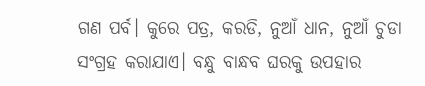ଗଣ ପର୍ବ। କୁରେ ପତ୍ର, କରଡି, ନୁଆଁ ଧାନ, ନୁଆଁ ଚୁଡା ସଂଗ୍ରହ କରାଯାଏ। ବନ୍ଧୁ ବାନ୍ଧବ ଘରକୁ ଉପହାର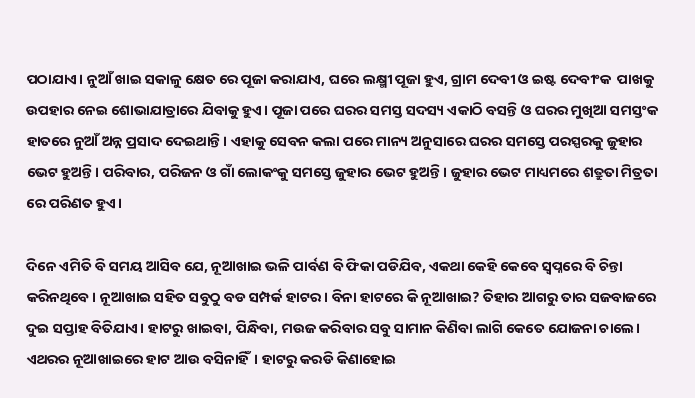ପଠାଯାଏ। ନୁଆଁ ଖାଇ ସକାଳୁ କ୍ଷେତ ରେ ପୂଜା କରାଯାଏ, ଘରେ ଲକ୍ଷ୍ମୀ ପୂଜା ହୁଏ, ଗ୍ରାମ ଦେବୀ ଓ ଇଷ୍ଟ ଦେବୀଂକ  ପାଖକୁ ଉପହାର ନେଇ ଶୋଭାଯାତ୍ରାରେ ଯିବାକୁ ହୁଏ। ପୂଜା ପରେ ଘରର ସମସ୍ତ ସଦସ୍ୟ ଏକାଠି ବସନ୍ତି ଓ ଘରର ମୁଖିଆ ସମସ୍ତଂକ ହାତରେ ନୁଆଁ ଅନ୍ନ ପ୍ରସାଦ ଦେଇଥାନ୍ତି। ଏହାକୁ ସେବନ କଲା ପରେ ମାନ୍ୟ ଅନୁସାରେ ଘରର ସମସ୍ତେ ପରସ୍ପରକୁ ଜୁହାର ଭେଟ ହୁଅନ୍ତି। ପରିବାର, ପରିଜନ ଓ ଗାଁ ଲୋକଂକୁ ସମସ୍ତେ ଜୁହାର ଭେଟ ହୁଅନ୍ତି। ଜୁହାର ଭେଟ ମାଧ୍ୟମରେ ଶତ୍ରୁତା ମିତ୍ରତା ରେ ପରିଣତ ହୁଏ।

ଦିନେ ଏମିତି ବି ସମୟ ଆସିବ ଯେ, ନୂଆଖାଇ ଭଳି ପାର୍ବଣ ବି ଫିକା ପଡିଯିବ, ଏକଥା କେହି କେବେ ସ୍ଵପ୍ନରେ ବି ଚିନ୍ତା କରିନଥିବେ। ନୂଆଖାଇ ସହିତ ସବୁଠୁ ବଡ ସମ୍ପର୍କ ହାଟର। ବିନା ହାଟରେ କି ନୂଆଖାଇ? ତିହାର ଆଗରୁ ତାର ସଜବାଜରେ ଦୁଇ ସପ୍ତାହ ବିତିଯାଏ। ହାଟରୁ ଖାଇବା, ପିନ୍ଧିବା, ମଉଜ କରିବାର ସବୁ ସାମାନ କିଣିବା ଲାଗି କେତେ ଯୋଜନା ଚାଲେ। ଏଥରର ନୂଆଖାଇରେ ହାଟ ଆଉ ବସିନାହିଁ। ହାଟରୁ କରଡି କିଣାହୋଇ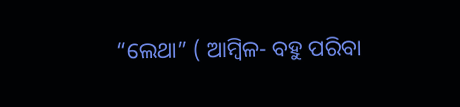“ଲେଥା” ( ଆମ୍ବିଳ- ବହୁ ପରିବା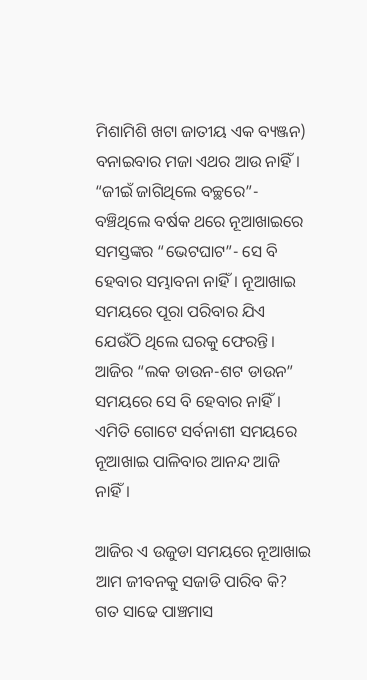ମିଶାମିଶି ଖଟା ଜାତୀୟ ଏକ ବ୍ୟଞ୍ଜନ) ବନାଇବାର ମଜା ଏଥର ଆଉ ନାହିଁ। “ଜୀଇଁ ଜାଗିଥିଲେ ବଚ୍ଛରେ”- ବଞ୍ଚିଥିଲେ ବର୍ଷକ ଥରେ ନୂଆଖାଇରେ ସମସ୍ତଙ୍କର “ଭେଟଘାଟ”- ସେ ବି ହେବାର ସମ୍ଭାବନା ନାହିଁ। ନୂଆଖାଇ ସମୟରେ ପୂରା ପରିବାର ଯିଏ ଯେଉଁଠି ଥିଲେ ଘରକୁ ଫେରନ୍ତି। ଆଜିର “ଲକ ଡାଉନ-ଶଟ ଡାଉନ” ସମୟରେ ସେ ବି ହେବାର ନାହିଁ। ଏମିତି ଗୋଟେ ସର୍ବନାଶୀ ସମୟରେ ନୂଆଖାଇ ପାଳିବାର ଆନନ୍ଦ ଆଜି ନାହିଁ।

ଆଜିର ଏ ଉଜୁଡା ସମୟରେ ନୂଆଖାଇ ଆମ ଜୀବନକୁ ସଜାଡି ପାରିବ କି? ଗତ ସାଢେ ପାଞ୍ଚମାସ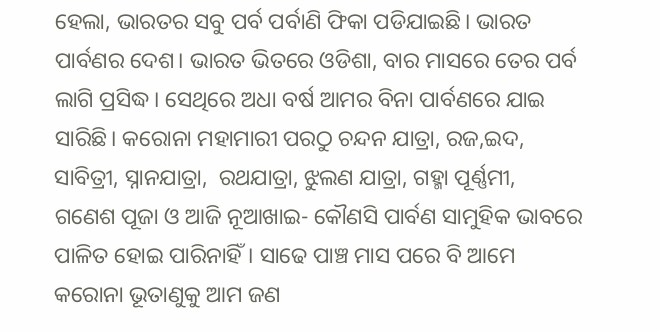ହେଲା, ଭାରତର ସବୁ ପର୍ବ ପର୍ବାଣି ଫିକା ପଡିଯାଇଛି। ଭାରତ ପାର୍ବଣର ଦେଶ। ଭାରତ ଭିତରେ ଓଡିଶା, ବାର ମାସରେ ତେର ପର୍ବ ଲାଗି ପ୍ରସିଦ୍ଧ। ସେଥିରେ ଅଧା ବର୍ଷ ଆମର ବିନା ପାର୍ବଣରେ ଯାଇ ସାରିଛି। କରୋନା ମହାମାରୀ ପରଠୁ ଚନ୍ଦନ ଯାତ୍ରା, ରଜ,ଇଦ, ସାବିତ୍ରୀ, ସ୍ନାନଯାତ୍ରା,  ରଥଯାତ୍ରା, ଝୁଲଣ ଯାତ୍ରା, ଗହ୍ମା ପୂର୍ଣ୍ଣମୀ,  ଗଣେଶ ପୂଜା ଓ ଆଜି ନୂଆଖାଇ- କୌଣସି ପାର୍ବଣ ସାମୁହିକ ଭାବରେ ପାଳିତ ହୋଇ ପାରିନାହିଁ। ସାଢେ ପାଞ୍ଚ ମାସ ପରେ ବି ଆମେ କରୋନା ଭୂତାଣୁକୁ ଆମ ଜଣ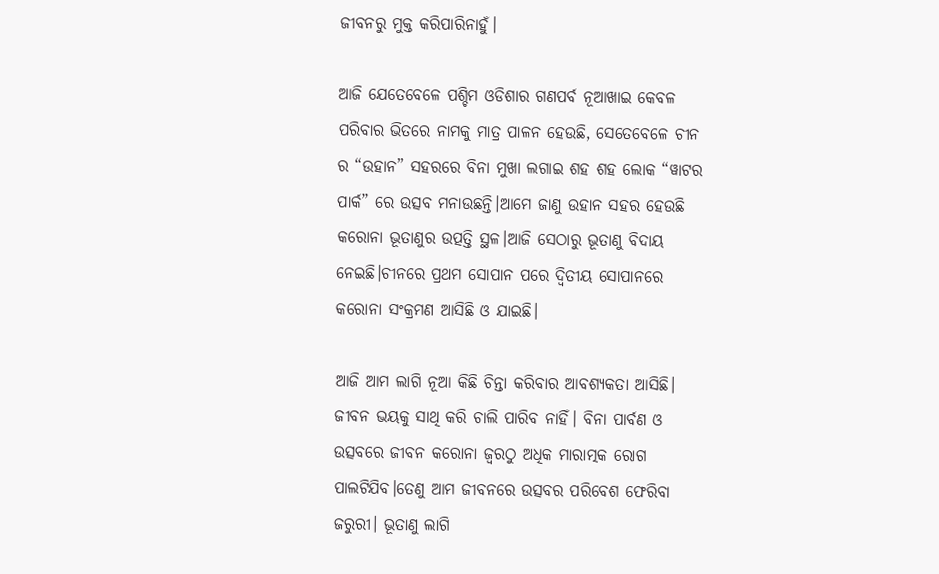ଜୀବନରୁ ମୁକ୍ତ କରିପାରିନାହୁଁ।

ଆଜି ଯେତେବେଳେ ପଶ୍ଚିମ ଓଡିଶାର ଗଣପର୍ବ ନୂଆଖାଇ କେବଳ ପରିବାର ଭିତରେ ନାମକୁ ମାତ୍ର ପାଳନ ହେଉଛି, ସେତେବେଳେ ଚୀନ ର “ଉହାନ” ସହରରେ ବିନା ମୁଖା ଲଗାଇ ଶହ ଶହ ଲୋକ “ୱାଟର ପାର୍କ” ରେ ଉତ୍ସବ ମନାଉଛନ୍ତି।ଆମେ ଜାଣୁ ଉହାନ ସହର ହେଉଛି କରୋନା ଭୂତାଣୁର ଉତ୍ପତ୍ତି ସ୍ଥଳ।ଆଜି ସେଠାରୁ ଭୂତାଣୁ ବିଦାୟ ନେଇଛି।ଚୀନରେ ପ୍ରଥମ ସୋପାନ ପରେ ଦ୍ଵିତୀୟ ସୋପାନରେ କରୋନା ସଂକ୍ରମଣ ଆସିଛି ଓ ଯାଇଛି।

ଆଜି ଆମ ଲାଗି ନୂଆ କିଛି ଚିନ୍ତା କରିବାର ଆବଶ୍ୟକତା ଆସିଛି। ଜୀବନ ଭୟକୁ ସାଥି କରି ଚାଲି ପାରିବ ନାହିଁ। ବିନା ପାର୍ବଣ ଓ ଉତ୍ସବରେ ଜୀବନ କରୋନା ଜ୍ଵରଠୁ ଅଧିକ ମାରାତ୍ମକ ରୋଗ ପାଲଟିଯିବ।ତେଣୁ ଆମ ଜୀବନରେ ଉତ୍ସବର ପରିବେଶ ଫେରିବା ଜରୁରୀ। ଭୂତାଣୁ ଲାଗି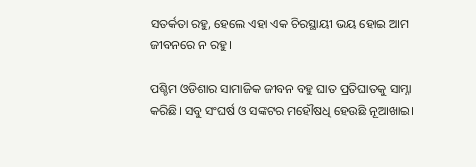ସତର୍କତା ରହୁ, ହେଲେ ଏହା ଏକ ଚିରସ୍ଥାୟୀ ଭୟ ହୋଇ ଆମ ଜୀବନରେ ନ ରହୁ।

ପଶ୍ଚିମ ଓଡିଶାର ସାମାଜିକ ଜୀବନ ବହୁ ଘାତ ପ୍ରତିଘାତକୁ ସାମ୍ନା କରିଛି। ସବୁ ସଂଘର୍ଷ ଓ ସଙ୍କଟର ମହୌଷଧି ହେଉଛି ନୂଆଖାଇ।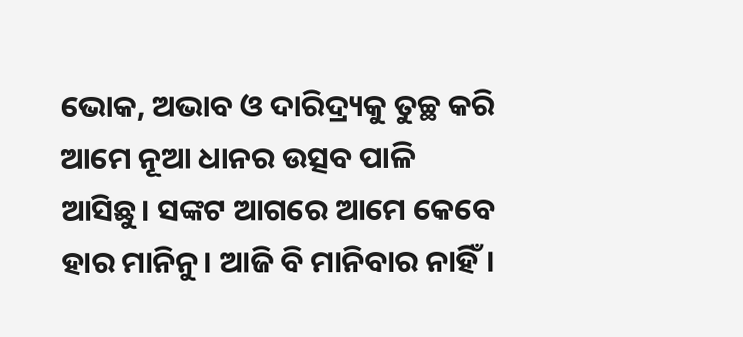ଭୋକ, ଅଭାବ ଓ ଦାରିଦ୍ର୍ୟକୁ ତୁଚ୍ଛ କରି ଆମେ ନୂଆ ଧାନର ଉତ୍ସବ ପାଳି ଆସିଛୁ। ସଙ୍କଟ ଆଗରେ ଆମେ କେବେ ହାର ମାନିନୁ। ଆଜି ବି ମାନିବାର ନାହିଁ।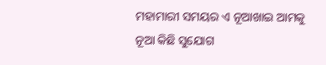ମହାମାରୀ ସମୟର ଏ ନୂଆଖାଇ ଆମକୁ ନୂଆ କିଛି ସୁଯୋଗ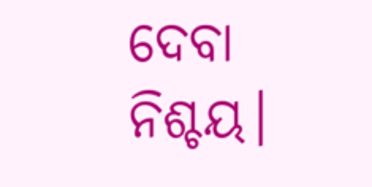ଦେବା ନିଶ୍ଚୟ।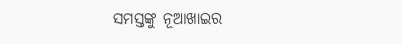ସମସ୍ତଙ୍କୁ ନୂଆଖାଇର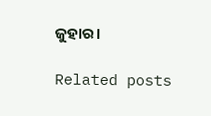ଜୁହାର।

Related posts